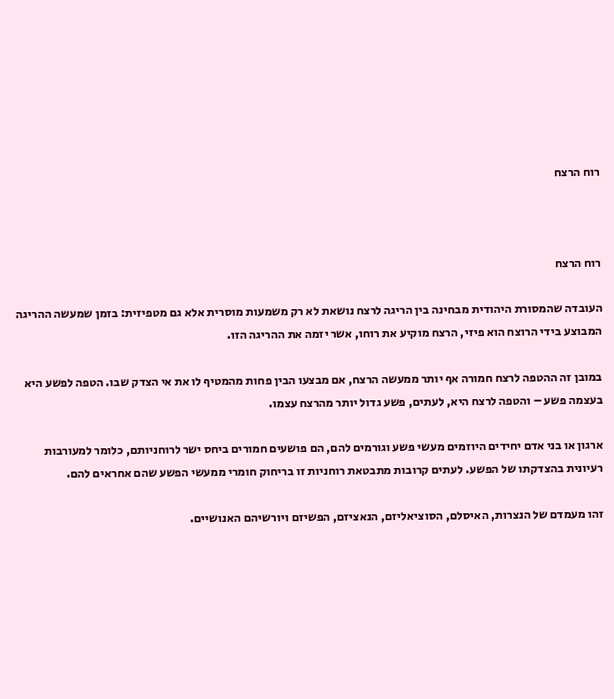רוח הרצח



רוח הרצח

העובדה שהמסורת היהודית מבחינה בין הריגה לרצח נושאת לא רק משמעות מוסרית אלא גם מטפיזית: בזמן שמעשה ההריגה המבוצע בידי הרוצח הוא פיזי, הרצח מוקיע את רוחו, אשר יזמה את ההריגה הזו.

במובן זה ההטפה לרצח חמורה אף יותר ממעשה הרצח, אם מבצעו הבין פחות מהמטיף לו את אי הצדק שבו. הטפה לפשע היא בעצמה פשע – והטפה לרצח היא, לעתים, פשע גדול יותר מהרצח עצמו.

ארגון או בני אדם יחידים היוזמים מעשי פשע וגורמים להם, הם פושעים חמורים ביחס ישר לרוחניותם, כלומר למעורבות רעיונית בהצדקתו של הפשע. לעתים קרובות מתבטאת רוחניות זו בריחוק חומרי ממעשי הפשע שהם אחראים להם.

זהו מעמדם של הנצרות, האיסלם, הסוציאליזם, הנאציזם, הפשיזם ויורשיהם האנושיים.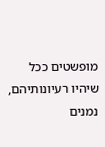מופשטים ככל שיהיו רעיונותיהם, נמנים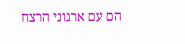הם עם ארגוני הרצח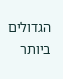הגדולים ביותר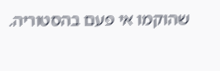שהוקמו אי פעם בהסטוריה.